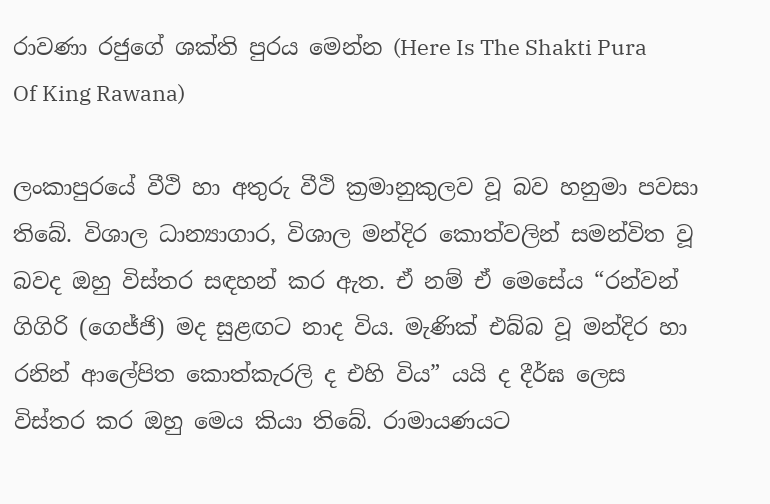රාවණා රජුගේ ශක්ති පුරය මෙන්න (Here Is The Shakti Pura Of King Rawana)

ලංකාපුරයේ වීථි හා අතුරු වීථි ක්‍රමානුකුලව වූ බව හනුමා පවසා තිබේ. විශාල ධාන්‍යාගාර, විශාල මන්දිර කොත්වලින් සමන්විත වූ බවද ඔහු විස්තර සඳහන් කර ඇත. ඒ නම් ඒ මෙසේය “රන්වන් ගිගිරි (ගෙජ්ජි) මද සුළඟට නාද විය. මැණික් එබ්බ වූ මන්දිර හා රනින් ආලේපිත කොත්කැරලි ද එහි විය” යයි ද දීර්ඝ ලෙස විස්තර කර ඔහු මෙය කියා තිබේ. රාමායණයට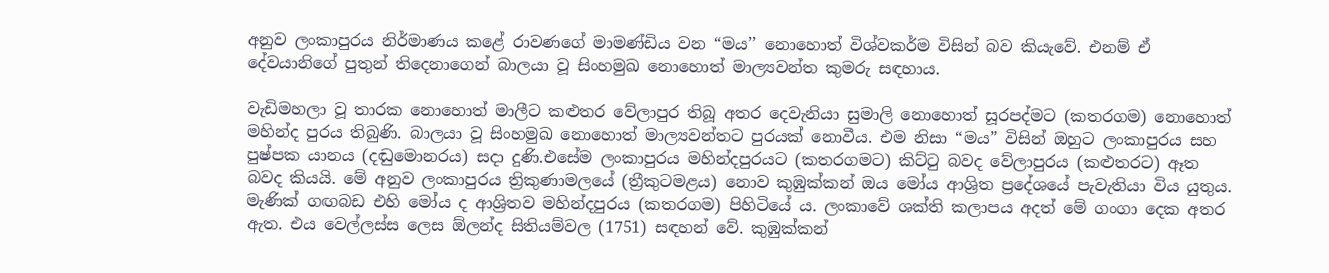අනුව ලංකාපුරය නිර්මාණය කළේ රාවණගේ මාමණ්ඩිය වන “මය’’ නොහොත් විශ්වකර්ම විසින් බව කියැවේ. එනම් ඒ දේවයානිගේ පුතුන් තිදෙනාගෙන් බාලයා වූ සිංහමුඛ නොහොත් මාල්‍යවන්ත කුමරු සඳහාය.

වැඩිමහලා වූ තාරක නොහොත් මාලීට කළුතර වේලාපුර තිබූ අතර දෙවැනියා සුමාලි නොහොත් සූරපද්මට (කතරගම) නොහොත් මහින්ද පුරය තිබුණි. බාලයා වූ සිංහමුඛ නොහොත් මාල්‍යවන්තට පුරයක් නොවීය. එම නිසා “මය” විසින් ඔහුට ලංකාපුරය සහ පුෂ්පක යානය (දඬුමොනරය) සදා දුණි.එසේම ලංකාපුරය මහින්දපුරයට (කතරගමට) කිට්ටු බවද වේලාපුරය (කළුතරට) ඈත බවද කියයි. මේ අනුව ලංකාපුරය ත්‍රිකුණාමලයේ (ත්‍රීකුටමළය) නොව කුඹුක්කන් ඔය මෝය ආශ්‍රිත ප්‍රදේශයේ පැවැතියා විය යුතුය. මැණික් ගඟබඩ එහි මෝය ද ආශ්‍රිතව මහින්දපුරය (කතරගම) පිහිටියේ ය. ලංකාවේ ශක්ති කලාපය අදත් මේ ගංගා දෙක අතර ඇත. එය වෙල්ලස්ස ලෙස ඕලන්ද සිතියම්වල (1751) සඳහන් වේ. කුඹුක්කන්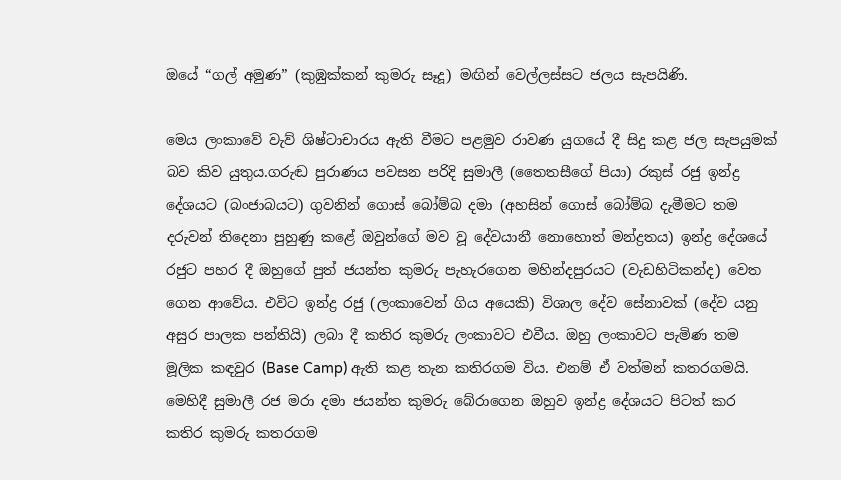ඔයේ “ගල් අමුණ” (කුඹුක්කන් කුමරු සෑදූ) මඟින් වෙල්ලස්සට ජලය සැපයිණි.

මෙය ලංකාවේ වැව් ශිෂ්ටාචාරය ඇති වීමට පළමුව රාවණ යුගයේ දී සිදු කළ ජල සැපයුමක් බව කිව යුතුය.ගරුඬ පුරාණය පවසන පරිදි සුමාලී (තෛතසීගේ පියා) රකුස් රජු ඉන්ද්‍ර දේශයට (බංජාබයට) ගුවනින් ගොස් බෝම්බ දමා (අහසින් ගොස් බෝම්බ දැමීමට තම දරුවන් තිදෙනා පුහුණු කළේ ඔවුන්ගේ මව වූ දේවයානී නොහොත් මන්ද්‍රතය) ඉන්ද්‍ර දේශයේ රජුට පහර දී ඔහුගේ පුත් ජයන්ත කුමරු පැහැරගෙන මහින්දපුරයට (වැඩහිටිකන්ද) වෙත ගෙන ආවේය. එවිට ඉන්ද්‍ර රජු (ලංකාවෙන් ගිය අයෙකි) විශාල දේව සේනාවක් (දේව යනු අසුර පාලක පන්තියි) ලබා දී කතිර කුමරු ලංකාවට එවීය. ඔහු ලංකාවට පැමිණ තම මූලික කඳවුර (Base Camp) ඇති කළ තැන කතිරගම විය. එනම් ඒ වත්මන් කතරගමයි. මෙහිදී සුමාලී රජ මරා දමා ජයන්ත කුමරු බේරාගෙන ඔහුව ඉන්ද්‍ර දේශයට පිටත් කර කතිර කුමරු කතරගම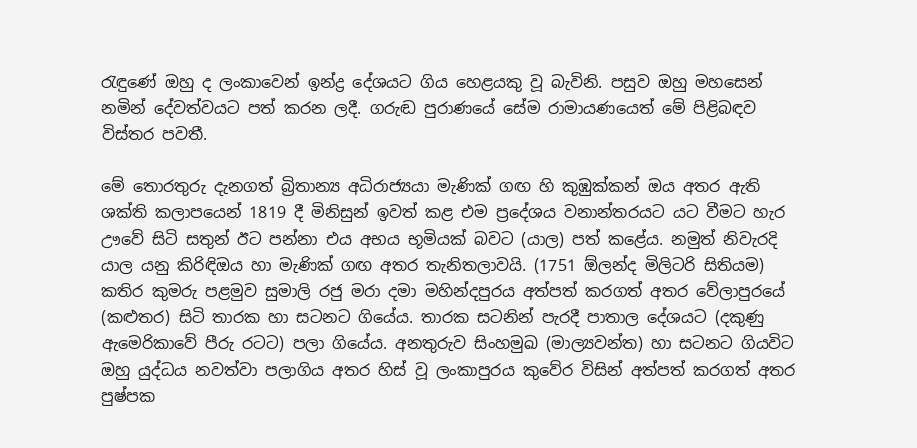රැඳුණේ ඔහු ද ලංකාවෙන් ඉන්ද්‍ර දේශයට ගිය හෙළයකු වූ බැවිනි. පසුව ඔහු මහසෙන් නමින් දේවත්වයට පත් කරන ලදී. ගරුඬ පුරාණයේ සේම රාමායණයෙත් මේ පිළිබඳව විස්තර පවතී.

මේ තොරතුරු දැනගත් බ්‍රිතාන්‍ය අධිරාජ්‍යයා මැණික් ගඟ හි කුඹුක්කන් ඔය අතර ඇති ශක්ති කලාපයෙන් 1819 දී මිනිසුන් ඉවත් කළ එම ප්‍රදේශය වනාන්තරයට යට වීමට හැර ඌවේ සිටි සතුන් ඊට පන්නා එය අභය භූමියක් බවට (යාල) පත් කළේය. නමුත් නිවැරදි යාල යනු කිරිඳිඔය හා මැණික් ගඟ අතර තැනිතලාවයි. (1751 ඕලන්ද මිලිටරි සිතියම) කතිර කුමරු පළමුව සුමාලි රජු මරා දමා මහින්දපුරය අත්පත් කරගත් අතර වේලාපුරයේ (කළුතර) සිටි තාරක හා සටනට ගියේය. තාරක සටනින් පැරදී පාතාල දේශයට (දකුණු ඇමෙරිකාවේ පීරු රටට) පලා ගියේය. අනතුරුව සිංහමුඛ (මාල්‍යවන්ත) හා සටනට ගියවිට ඔහු යුද්ධය නවත්වා පලාගිය අතර හිස් වූ ලංකාපුරය කුවේර විසින් අත්පත් කරගත් අතර පුෂ්පක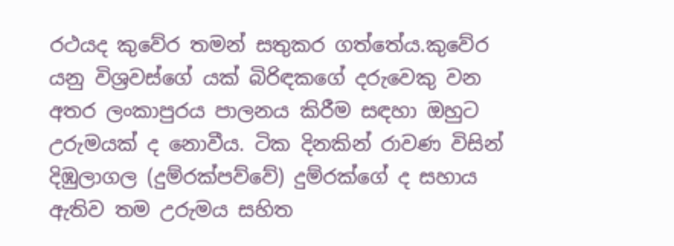රථයද කුවේර තමන් සතුකර ගත්තේය.කුවේර යනු විශ්‍රවස්ගේ යක් බිරිඳකගේ දරුවෙකු වන අතර ලංකාපුරය පාලනය කිරීම සඳහා ඔහුට උරුමයක් ද නොවීය. ටික දිනකින් රාවණ විසින් දිඹුලාගල (දුම්රක්පව්වේ) දුම්රක්ගේ ද සහාය ඇතිව තම උරුමය සහිත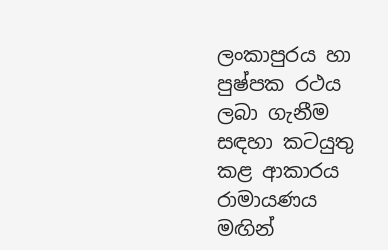ලංකාපුරය හා පුෂ්පක රථය ලබා ගැනීම සඳහා කටයුතු කළ ආකාරය රාමායණය මඟින්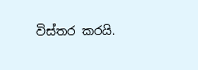විස්තර කරයි.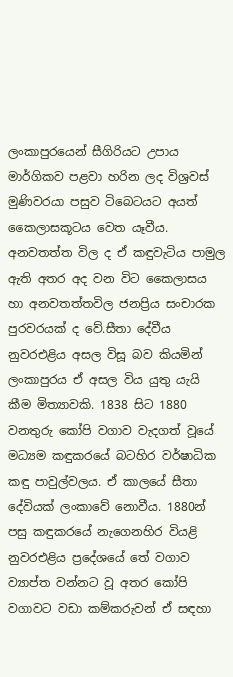ලංකාපුරයෙන් සීගිරියට උපාය මාර්ගිකව පළවා හරින ලද විශ්‍රවස් මුණිවරයා පසුව ටිබෙටයට අයත් කෛලාසකූටය වෙත යෑවීය. අනවතත්ත විල ද ඒ කඳුවැටිය පාමුල ඇති අතර අද වන විට කෛලාසය හා අනවතත්තවිල ජනප්‍රිය සංචාරක පුරවරයක් ද වේ.සීතා දේවීය නුවරඑළිය අසල විසූ බව කියමින් ලංකාපුරය ඒ අසල විය යුතු යැයි කීම මිත්‍යාවකි. 1838 සිට 1880 වනතුරු කෝපි වගාව වැදගත් වූයේ මධ්‍යම කඳුකරයේ බටහිර වර්ෂාධික කඳු පාවුල්වලය. ඒ කාලයේ සීතා දේවියක් ලංකාවේ නොවීය. 1880න් පසු කඳුකරයේ නැගෙනහිර වියළි නුවරඑළිය ප්‍රදේශයේ තේ වගාව ව්‍යාප්ත වන්නට වූ අතර කෝපි වගාවට වඩා කම්කරුවන් ඒ සඳහා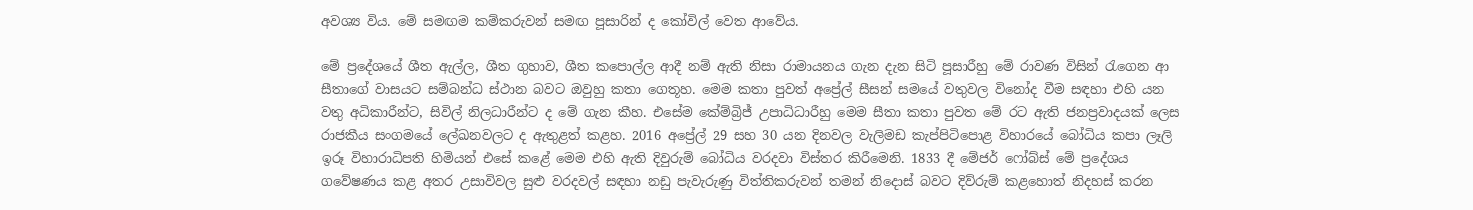අවශ්‍ය විය. මේ සමඟම කම්කරුවන් සමඟ පූසාරින් ද කෝවිල් වෙත ආවේය.

මේ ප්‍රදේශයේ ශීත ඇල්ල, ශීත ගුහාව, ශීත කපොල්ල ආදී නම් ඇති නිසා රාමායනය ගැන දැන සිටි පූසාරීහු මේ රාවණ විසින් රැගෙන ආ සීතාගේ වාසයට සම්බන්ධ ස්ථාන බවට ඔවුහු කතා ගෙතූහ. මෙම කතා පුවත් අප්‍රේල් සීසන් සමයේ වතුවල විනෝද වීම සඳහා එහි යන වතු අධිකාරීන්ට, සිවිල් නිලධාරීන්ට ද මේ ගැන කීහ. එසේම කේම්බ්‍රිජ් උපාධිධාරීහු මෙම සීතා කතා පුවත මේ රට ඇති ජනප්‍රවාදයක් ලෙස රාජකීය සංගමයේ ලේඛනවලට ද ඇතුළත් කළහ. 2016 අප්‍රේල් 29 සහ 30 යන දිනවල වැලිමඩ කැප්පිටිපොළ විහාරයේ බෝධිය කපා ලෑලි ඉරූ විහාරාධිපති හිමියන් එසේ කළේ මෙම එහි ඇති දිවුරුම් බෝධිය වරදවා විස්තර කිරීමෙනි. 1833 දී මේජර් ෆෝබ්ස් මේ ප්‍රදේශය ගවේෂණය කළ අතර උසාවිවල සුළු වරදවල් සඳහා නඩු පැවැරුණු විත්තිකරුවන් තමන් නිදොස් බවට දිව්රුම් කළහොත් නිදහස් කරන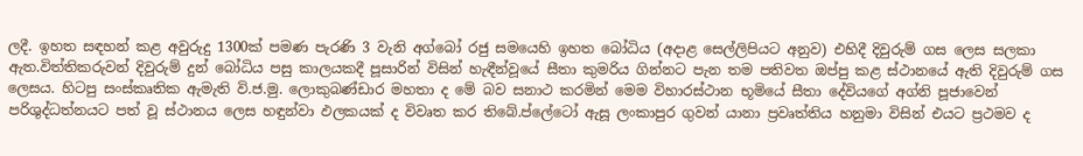ලදී. ඉහත සඳහන් කළ අවුරුදු 1300ක් පමණ පැරණි 3 වැනි අග්බෝ රජු සමයෙහි ඉහත බෝධිය (අදාළ සෙල්ලිපියට අනුව) එහිදී දිවුරුම් ගස ලෙස සලකා ඇත.විත්තිකරුවන් දිවුරුම් දුන් බෝධිය පසු කාලයකදී පූසාරින් විසින් හැඳීන්වූයේ සීතා කුමරිය ගින්නට පැන තම පතිවත ඔප්පු කළ ස්ථානයේ ඇති දිවුරුම් ගස ලෙසය. හිටපු සංස්කෘතික ඇමැති වි.ජ.මු. ලොකුබණ්ඩාර මහතා ද මේ බව සනාථ කරමින් මෙම විහාරස්ථාන භූමියේ සීතා දේවියගේ අග්නි පූජාවෙන් පරිශුද්ධත්නයට පත් වූ ස්ථානය ලෙස හඳුන්වා ඵලකයක් ද විවෘත කර තිබේ.ප්ලේටෝ ඇසූ ලංකාපුර ගුවන් යානා ප්‍රවෘත්තිය හනුමා විසින් එයට ප්‍රථමව ද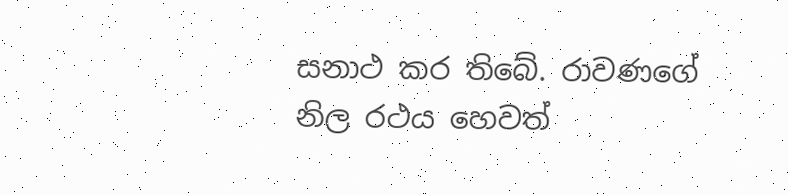සනාථ කර තිබේ. රාවණගේ නිල රථය හෙවත්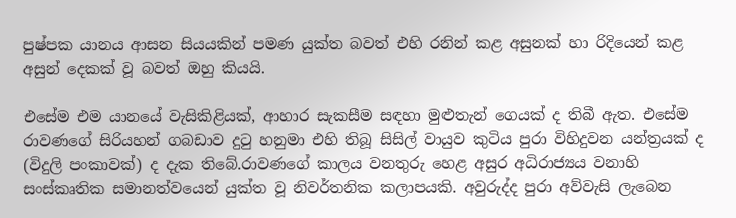පුෂ්පක යානය ආසන සියයකින් පමණ යුක්ත බවත් එහි රනින් කළ අසුනක් හා රිදියෙන් කළ අසුන් දෙකක් වූ බවත් ඔහු කියයි.

එසේම එම යානයේ වැසිකිළියක්, ආහාර සැකසීම සඳහා මුළුතැන් ගෙයක් ද තිබී ඇත. එසේම රාවණගේ සිරියහන් ගබඩාව දුටු හනුමා එහි තිබූ සිසිල් වායුව කුටිය පුරා විහිදුවන යන්ත්‍රයක් ද (විදුලි පංකාවක්) ද දැක තිබේ.රාවණගේ කාලය වනතුරු හෙළ අසුර අධිරාජ්‍යය වනාහි සංස්කෘතික සමානත්වයෙන් යුක්ත වූ නිවර්තනික කලාපයකි. අවුරුද්ද පුරා අව්වැසි ලැබෙන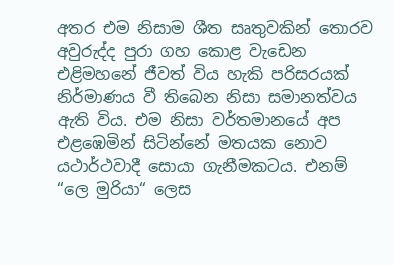අතර එම නිසාම ශීත සෘතුවකින් තොරව අවුරුද්ද පුරා ගහ කොළ වැඩෙන එළිමහනේ ජීවත් විය හැකි පරිසරයක් නිර්මාණය වී තිබෙන නිසා සමානත්වය ඇති විය. එම නිසා වර්තමානයේ අප එළඹෙමින් සිටින්නේ මතයක නොව යථාර්ථවාදී සොයා ගැනීමකටය. එනම් “ලෙ මුරියා“ ලෙස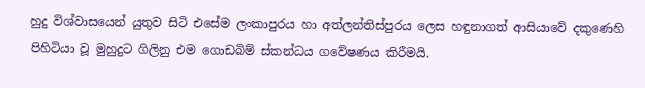හුදු විශ්වාසයෙන් යුතුව සිටි එසේම ලංකාපුරය හා අත්ලන්තිස්පුරය ලෙස හඳුනාගත් ආසියාවේ දකුණෙහි පිහිටියා වූ මුහුදුට ගිලිනු එම ගොඩබිම් ස්කන්ධය ගවේෂණය කිරීමයි.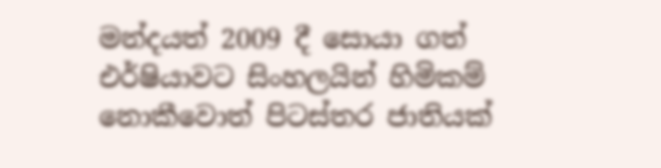මන්දයත් 2009 දී සොයා ගත් එර්ෂියාවට සිංහලයින් හිමිකම් නොකීවොත් පිටස්තර ජාතියක්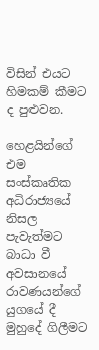විසින් එයට හිමකම් කීමට ද පුළුවන.

හෙළයින්ගේ එම සංස්කෘතික අධිරාජ්‍යයේ නිසල පැවැත්මට බාධා වී අවසානයේ රාවණයන්ගේ යුගයේ දී මුහුදේ ගිලීමට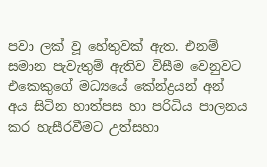පවා ලක් වූ හේතුවක් ඇත. එනම් සමාන පැවැතුම් ඇතිව විසීම වෙනුවට එකෙකුගේ මධ්‍යයේ කේන්ද්‍රයන් අන් අය සිටින හාත්පස හා පරිධිය පාලනය කර හැසීරවීමට උත්සහා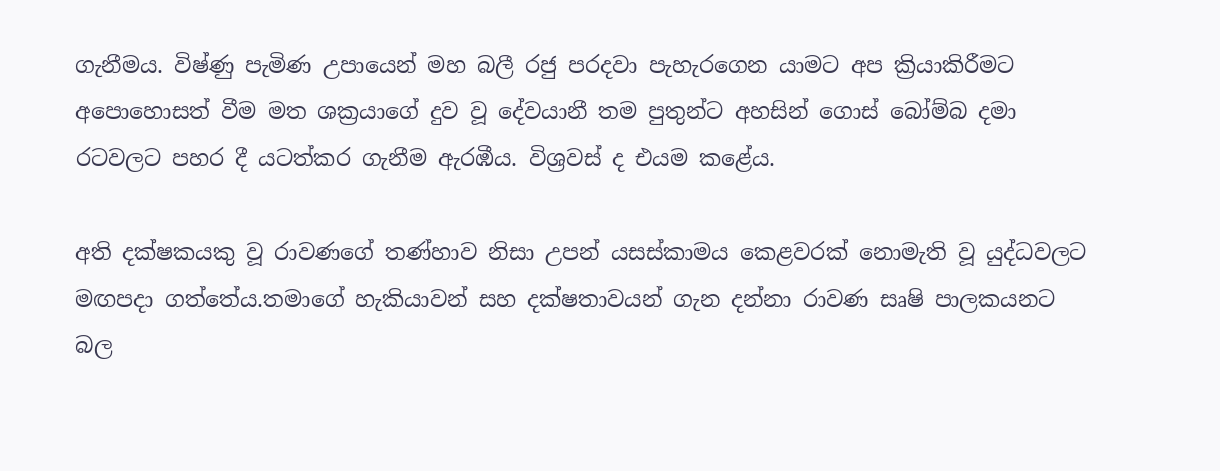ගැනීමය. විෂ්ණු පැමිණ උපායෙන් මහ බලී රජු පරදවා පැහැරගෙන යාමට අප ක්‍රියාකිරීමට අපොහොසත් වීම මත ශක්‍රයාගේ දුව වූ දේවයානී තම පුතුන්ට අහසින් ගොස් බෝම්බ දමා රටවලට පහර දී යටත්කර ගැනීම ඇරඹීය. විශ්‍රවස් ද එයම කළේය.

අති දක්ෂකයකු වූ රාවණගේ තණ්හාව නිසා උපන් යසස්කාමය කෙළවරක් නොමැති වූ යුද්ධවලට මඟපදා ගත්තේය.තමාගේ හැකියාවන් සහ දක්ෂතාවයන් ගැන දන්නා රාවණ සෘෂි පාලකයනට බල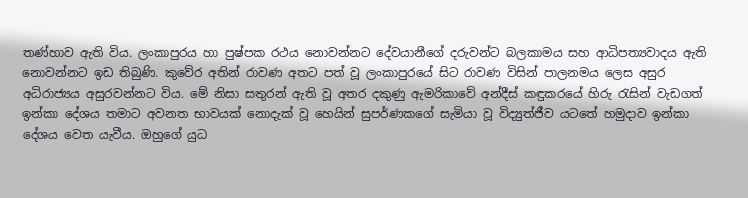තණ්හාව ඇති විය. ලංකාපුරය හා පුෂ්පක රථය නොවන්නට දේවයානීගේ දරුවන්ට බලකාමය සහ ආධිපත්‍යවාදය ඇති නොවන්නට ඉඩ තිබුණි. කුවේර අතින් රාවණ අතට පත් වූ ලංකාපුරයේ සිට රාවණ විසින් පාලනමය ලෙස අසුර අධිරාජ්‍යය අසුරවන්නට විය. මේ නිසා සතුරන් ඇති වූ අතර දකුණු ඇමරිකාවේ අන්දීස් කඳුකරයේ හිරු රැසින් වැඩගත් ඉන්කා දේශය තමාට අවනත භාවයක් නොදැක් වූ හෙයින් සුපර්ණකගේ සැමියා වූ විද්‍යුත්ජීව යටතේ හමුදාව ඉන්කා දේශය වෙත යැවීය. ඔහුගේ යුධ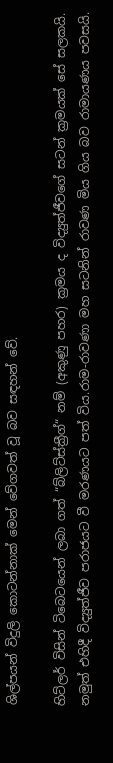ශිල්පයන් විදුලි කොටන්නාක් මෙන් වේගවත් වූ බව සඳහන් වේ.

හිට්ලර් විසින් ටිබෙටයෙන් ලබා ගත් “බ්ලිට්ස්ක්‍රීග්“ නම් (අකුණු පහර) ක්‍රමය ද විද්‍යුත්ජීවගේ සටන් ක්‍රමයක් සේ සලකයි. නමුත් එහිදී විද්‍යුත්ජීව පරාජයට වී මරණයට පත් විය.රාම-රාවණා මහ සටනින් රාවණ මිය ගිය බව රාමායණය පවසයි.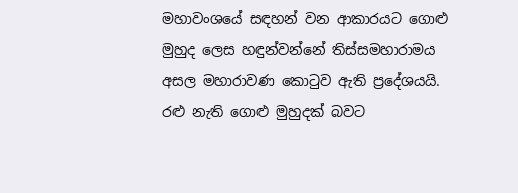මහාවංශයේ සඳහන් වන ආකාරයට ගොළු මුහුද ලෙස හඳුන්වන්නේ තිස්සමහාරාමය අසල මහාරාවණ කොටුව ඇති ප්‍රදේශයයි. රළු නැති ගොළු මුහුදක් බවට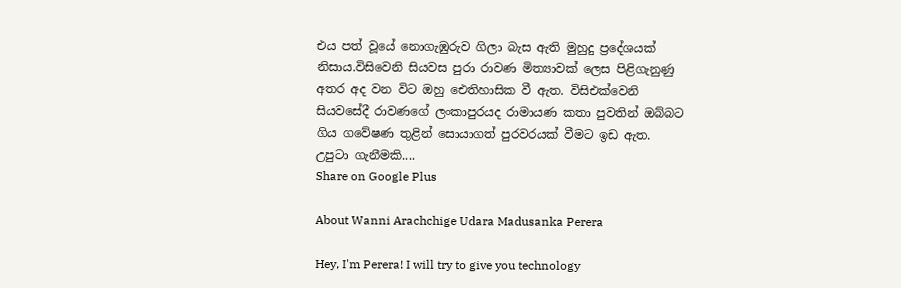එය පත් වූයේ නොගැඹුරුව ගිලා බැස ඇති මුහුදු ප්‍රදේශයක් නිසාය.විසිවෙනි සියවස පුරා රාවණ මිත්‍යාවක් ලෙස පිළිගැනුණු අතර අද වන විට ඔහු ඓතිහාසික වී ඇත. විසිඑක්වෙනි සියවසේදී රාවණගේ ලංකාපුරයද රාමායණ කතා පුවතින් ඔබ්බට ගිය ගවේෂණ තුළින් සොයාගත් පුරවරයක් වීමට ඉඩ ඇත.
උපුටා ගැනීමකි....
Share on Google Plus

About Wanni Arachchige Udara Madusanka Perera

Hey, I'm Perera! I will try to give you technology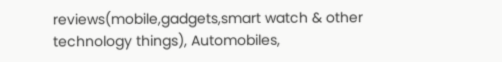reviews(mobile,gadgets,smart watch & other technology things), Automobiles,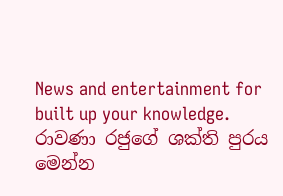News and entertainment for built up your knowledge.
රාවණා රජුගේ ශක්ති පුරය මෙන්න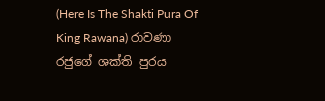(Here Is The Shakti Pura Of King Rawana) රාවණා රජුගේ ශක්ති පුරය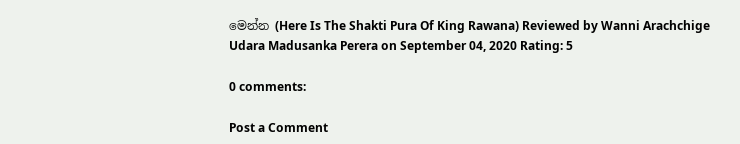මෙන්න (Here Is The Shakti Pura Of King Rawana) Reviewed by Wanni Arachchige Udara Madusanka Perera on September 04, 2020 Rating: 5

0 comments:

Post a Comment